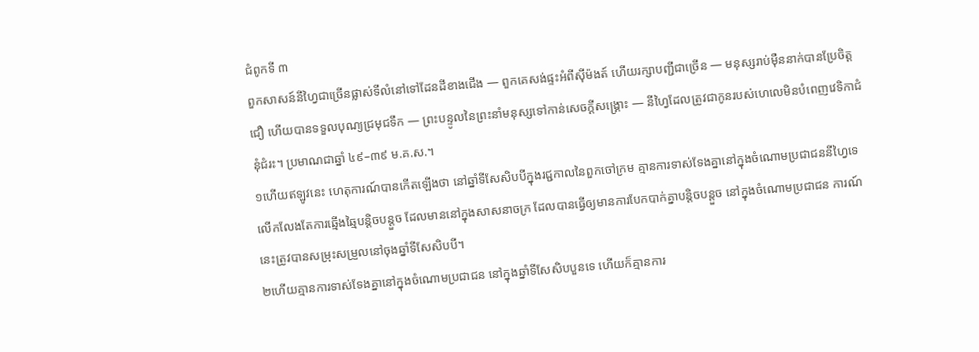ជំពូកទី ៣
ពួកសាសន៍នីហ្វៃជាច្រើនផ្លាស់ទីលំនៅទៅដែនដីខាងជើង — ពួកគេសង់ផ្ទះអំពីស៊ីម៉ងត៍ ហើយរក្សាបញ្ជីជាច្រើន — មនុស្សរាប់ម៉ឺននាក់បានប្រែចិត្តជឿ ហើយបានទទួលបុណ្យជ្រមុជទឹក — ព្រះបន្ទូលនៃព្រះនាំមនុស្សទៅកាន់សេចក្ដីសង្គ្រោះ — នីហ្វៃដែលត្រូវជាកូនរបស់ហេលេមិនបំពេញវេទិកាជំនុំជំរះ។ ប្រមាណជាឆ្នាំ ៤៩–៣៩ ម.គ.ស.។
១ហើយឥឡូវនេះ ហេតុការណ៍បានកើតឡើងថា នៅឆ្នាំទីសែសិបបីក្នុងរជ្ជកាលនៃពួកចៅក្រម គ្មានការទាស់ទែងគ្នានៅក្នុងចំណោមប្រជាជននីហ្វៃទេ លើកលែងតែការឆ្មើងឆ្មៃបន្តិចបន្តួច ដែលមាននៅក្នុងសាសនាចក្រ ដែលបានធ្វើឲ្យមានការបែកបាក់គ្នាបន្តិចបន្តួច នៅក្នុងចំណោមប្រជាជន ការណ៍នេះត្រូវបានសម្រុះសម្រួលនៅចុងឆ្នាំទីសែសិបបី។
២ហើយគ្មានការទាស់ទែងគ្នានៅក្នុងចំណោមប្រជាជន នៅក្នុងឆ្នាំទីសែសិបបួនទេ ហើយក៏គ្មានការ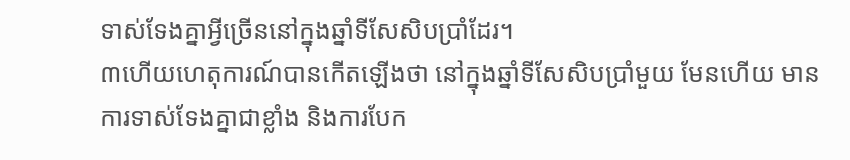ទាស់ទែងគ្នាអ្វីច្រើននៅក្នុងឆ្នាំទីសែសិបប្រាំដែរ។
៣ហើយហេតុការណ៍បានកើតឡើងថា នៅក្នុងឆ្នាំទីសែសិបប្រាំមួយ មែនហើយ មានការទាស់ទែងគ្នាជាខ្លាំង និងការបែក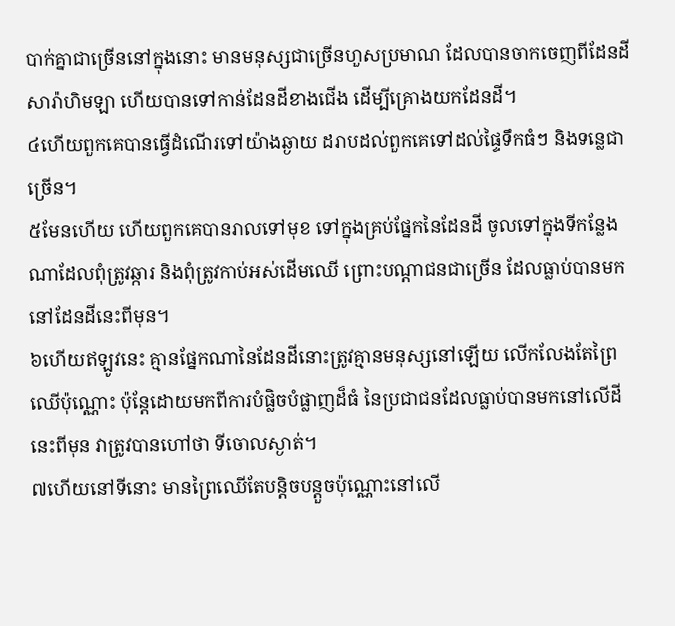បាក់គ្នាជាច្រើននៅក្នុងនោះ មានមនុស្សជាច្រើនហួសប្រមាណ ដែលបានចាកចេញពីដែនដីសារ៉ាហិមឡា ហើយបានទៅកាន់ដែនដីខាងជើង ដើម្បីគ្រោងយកដែនដី។
៤ហើយពួកគេបានធ្វើដំណើរទៅយ៉ាងឆ្ងាយ ដរាបដល់ពួកគេទៅដល់ផ្ទៃទឹកធំៗ និងទន្លេជាច្រើន។
៥មែនហើយ ហើយពួកគេបានរាលទៅមុខ ទៅក្នុងគ្រប់ផ្នែកនៃដែនដី ចូលទៅក្នុងទីកន្លែងណាដែលពុំត្រូវឆ្ការ និងពុំត្រូវកាប់អស់ដើមឈើ ព្រោះបណ្ដាជនជាច្រើន ដែលធ្លាប់បានមកនៅដែនដីនេះពីមុន។
៦ហើយឥឡូវនេះ គ្មានផ្នែកណានៃដែនដីនោះត្រូវគ្មានមនុស្សនៅឡើយ លើកលែងតែព្រៃឈើប៉ុណ្ណោះ ប៉ុន្តែដោយមកពីការបំផ្លិចបំផ្លាញដ៏ធំ នៃប្រជាជនដែលធ្លាប់បានមកនៅលើដីនេះពីមុន វាត្រូវបានហៅថា ទីចោលស្ងាត់។
៧ហើយនៅទីនោះ មានព្រៃឈើតែបន្តិចបន្តួចប៉ុណ្ណោះនៅលើ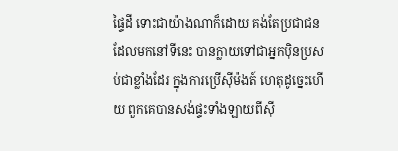ផ្ទៃដី ទោះជាយ៉ាងណាក៏ដោយ គង់តែប្រជាជនដែលមកនៅទីនេះ បានក្លាយទៅជាអ្នកប៉ិនប្រសប់ជាខ្លាំងដែរ ក្នុងការប្រើស៊ីម៉ងត៍ ហេតុដូច្នេះហើយ ពួកគេបានសង់ផ្ទះទាំងឡាយពីស៊ី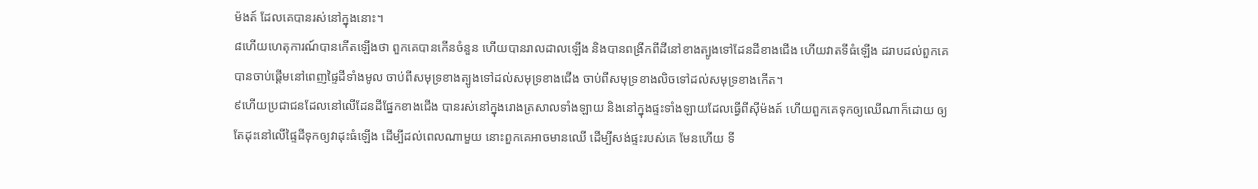ម៉ងត៍ ដែលគេបានរស់នៅក្នុងនោះ។
៨ហើយហេតុការណ៍បានកើតឡើងថា ពួកគេបានកើនចំនួន ហើយបានរាលដាលឡើង និងបានពង្រីកពីដីនៅខាងត្បូងទៅដែនដីខាងជើង ហើយវាតទីធំឡើង ដរាបដល់ពួកគេបានចាប់ផ្ដើមនៅពេញផ្ទៃដីទាំងមូល ចាប់ពីសមុទ្រខាងត្បូងទៅដល់សមុទ្រខាងជើង ចាប់ពីសមុទ្រខាងលិចទៅដល់សមុទ្រខាងកើត។
៩ហើយប្រជាជនដែលនៅលើដែនដីផ្នែកខាងជើង បានរស់នៅក្នុងរោងត្រសាលទាំងឡាយ និងនៅក្នុងផ្ទះទាំងឡាយដែលធ្វើពីស៊ីម៉ងត៍ ហើយពួកគេទុកឲ្យឈើណាក៏ដោយ ឲ្យតែដុះនៅលើផ្ទៃដីទុកឲ្យវាដុះធំឡើង ដើម្បីដល់ពេលណាមួយ នោះពួកគេអាចមានឈើ ដើម្បីសង់ផ្ទះរបស់គេ មែនហើយ ទី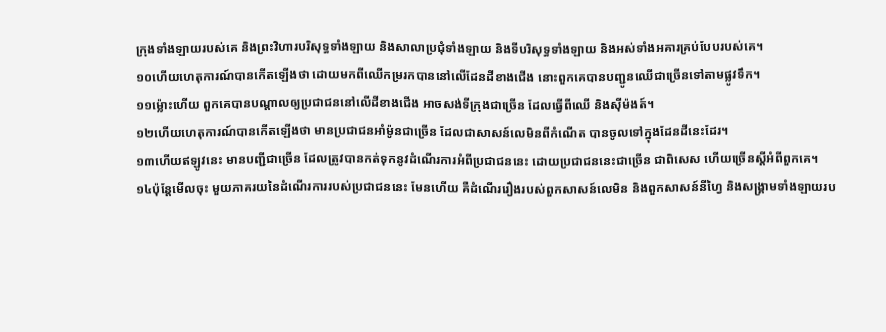ក្រុងទាំងឡាយរបស់គេ និងព្រះវិហារបរិសុទ្ធទាំងឡាយ និងសាលាប្រជុំទាំងឡាយ និងទីបរិសុទ្ធទាំងឡាយ និងអស់ទាំងអគារគ្រប់បែបរបស់គេ។
១០ហើយហេតុការណ៍បានកើតឡើងថា ដោយមកពីឈើកម្ររកបាននៅលើដែនដីខាងជើង នោះពួកគេបានបញ្ជូនឈើជាច្រើនទៅតាមផ្លូវទឹក។
១១ម្ល៉ោះហើយ ពួកគេបានបណ្ដាលឲ្យប្រជាជននៅលើដីខាងជើង អាចសង់ទីក្រុងជាច្រើន ដែលធ្វើពីឈើ និងស៊ីម៉ងត៍។
១២ហើយហេតុការណ៍បានកើតឡើងថា មានប្រជាជនអាំម៉ូនជាច្រើន ដែលជាសាសន៍លេមិនពីកំណើត បានចូលទៅក្នុងដែនដីនេះដែរ។
១៣ហើយឥឡូវនេះ មានបញ្ជីជាច្រើន ដែលត្រូវបានកត់ទុកនូវដំណើរការអំពីប្រជាជននេះ ដោយប្រជាជននេះជាច្រើន ជាពិសេស ហើយច្រើនស្ដីអំពីពួកគេ។
១៤ប៉ុន្តែមើលចុះ មួយភាគរយនៃដំណើរការរបស់ប្រជាជននេះ មែនហើយ គឺដំណើររឿងរបស់ពួកសាសន៍លេមិន និងពួកសាសន៍នីហ្វៃ និងសង្គ្រាមទាំងឡាយរប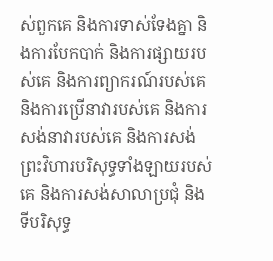ស់ពួកគេ និងការទាស់ទែងគ្នា និងការបែកបាក់ និងការផ្សាយរបស់គេ និងការព្យាករណ៍របស់គេ និងការប្រើនាវារបស់គេ និងការសង់នាវារបស់គេ និងការសង់ព្រះវិហារបរិសុទ្ធទាំងឡាយរបស់គេ និងការសង់សាលាប្រជុំ និងទីបរិសុទ្ធ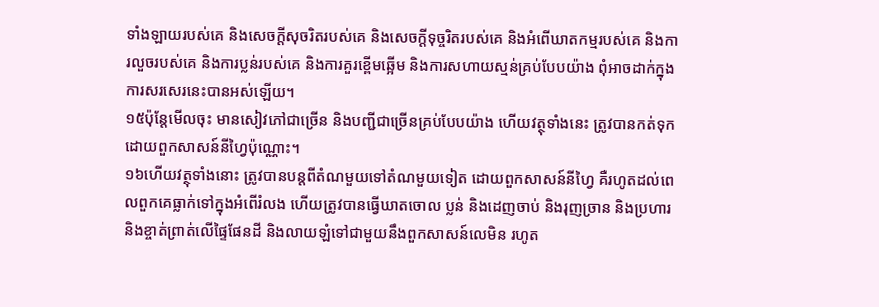ទាំងឡាយរបស់គេ និងសេចក្ដីសុចរិតរបស់គេ និងសេចក្ដីទុច្ចរិតរបស់គេ និងអំពើឃាតកម្មរបស់គេ និងការលួចរបស់គេ និងការប្លន់របស់គេ និងការគួរខ្ពើមឆ្អើម និងការសហាយស្មន់គ្រប់បែបយ៉ាង ពុំអាចដាក់ក្នុងការសរសេរនេះបានអស់ឡើយ។
១៥ប៉ុន្តែមើលចុះ មានសៀវភៅជាច្រើន និងបញ្ជីជាច្រើនគ្រប់បែបយ៉ាង ហើយវត្ថុទាំងនេះ ត្រូវបានកត់ទុកដោយពួកសាសន៍នីហ្វៃប៉ុណ្ណោះ។
១៦ហើយវត្ថុទាំងនោះ ត្រូវបានបន្តពីតំណមួយទៅតំណមួយទៀត ដោយពួកសាសន៍នីហ្វៃ គឺរហូតដល់ពេលពួកគេធ្លាក់ទៅក្នុងអំពើរំលង ហើយត្រូវបានធ្វើឃាតចោល ប្លន់ និងដេញចាប់ និងរុញច្រាន និងប្រហារ និងខ្ចាត់ព្រាត់លើផ្ទៃផែនដី និងលាយឡំទៅជាមួយនឹងពួកសាសន៍លេមិន រហូត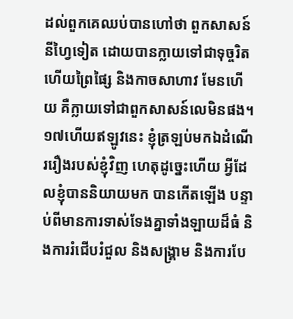ដល់ពួកគេឈប់បានហៅថា ពួកសាសន៍នីហ្វៃទៀត ដោយបានក្លាយទៅជាទុច្ចរិត ហើយព្រៃផ្សៃ និងកាចសាហាវ មែនហើយ គឺក្លាយទៅជាពួកសាសន៍លេមិនផង។
១៧ហើយឥឡូវនេះ ខ្ញុំត្រឡប់មកឯដំណើររឿងរបស់ខ្ញុំវិញ ហេតុដូច្នេះហើយ អ្វីដែលខ្ញុំបាននិយាយមក បានកើតឡើង បន្ទាប់ពីមានការទាស់ទែងគ្នាទាំងឡាយដ៏ធំ និងការរំជើបរំជួល និងសង្គ្រាម និងការបែ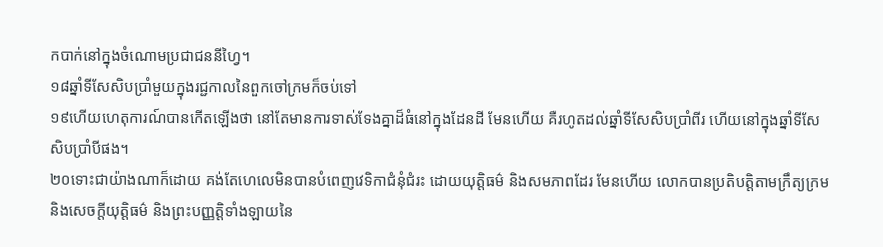កបាក់នៅក្នុងចំណោមប្រជាជននីហ្វៃ។
១៨ឆ្នាំទីសែសិបប្រាំមួយក្នុងរជ្ជកាលនៃពួកចៅក្រមក៏ចប់ទៅ
១៩ហើយហេតុការណ៍បានកើតឡើងថា នៅតែមានការទាស់ទែងគ្នាដ៏ធំនៅក្នុងដែនដី មែនហើយ គឺរហូតដល់ឆ្នាំទីសែសិបប្រាំពីរ ហើយនៅក្នុងឆ្នាំទីសែសិបប្រាំបីផង។
២០ទោះជាយ៉ាងណាក៏ដោយ គង់តែហេលេមិនបានបំពេញវេទិកាជំនុំជំរះ ដោយយុត្តិធម៌ និងសមភាពដែរ មែនហើយ លោកបានប្រតិបត្តិតាមក្រឹត្យក្រម និងសេចក្ដីយុត្តិធម៌ និងព្រះបញ្ញត្តិទាំងឡាយនៃ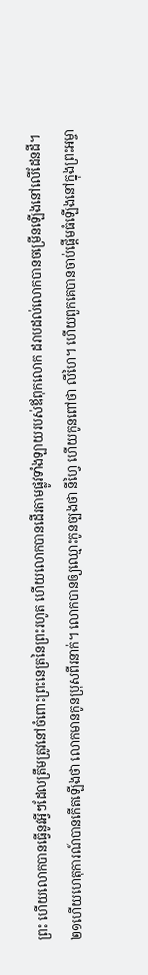ព្រះ ហើយលោកបានធ្វើនូវអ្វីៗដែលត្រឹមត្រូវនៅចំពោះព្រះនេត្រនៃព្រះរហូត ហើយលោកបានដើរតាមផ្លូវទាំងឡាយរបស់ឪពុកលោក ដរាបដល់លោកបានចម្រើនឡើងនៅលើដែនដី។
២១ហើយហេតុការណ៍បានកើតឡើងថា លោកមានកូនប្រុសពីរនាក់។ លោកបានឲ្យឈ្មោះកូនច្បងថា នីហ្វៃ ហើយកូនពៅថា លីហៃ។ ហើយពួកគេបានចាប់ផ្ដើមធំឡើងនៅក្នុងព្រះអម្ចា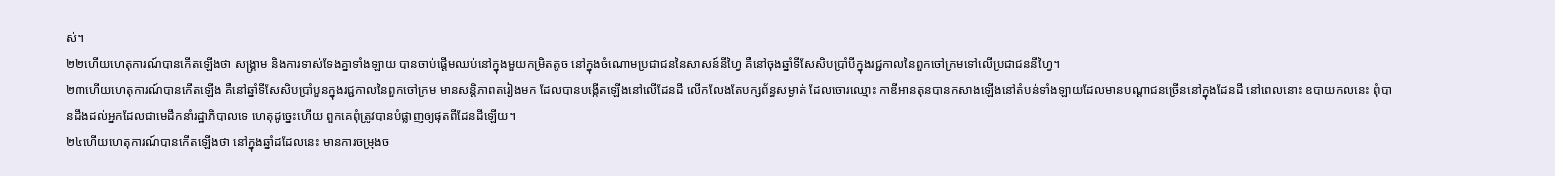ស់។
២២ហើយហេតុការណ៍បានកើតឡើងថា សង្គ្រាម និងការទាស់ទែងគ្នាទាំងឡាយ បានចាប់ផ្ដើមឈប់នៅក្នុងមួយកម្រិតតូច នៅក្នុងចំណោមប្រជាជននៃសាសន៍នីហ្វៃ គឺនៅចុងឆ្នាំទីសែសិបប្រាំបីក្នុងរជ្ជកាលនៃពួកចៅក្រមទៅលើប្រជាជននីហ្វៃ។
២៣ហើយហេតុការណ៍បានកើតឡើង គឺនៅឆ្នាំទីសែសិបប្រាំបួនក្នុងរជ្ជកាលនៃពួកចៅក្រម មានសន្តិភាពតរៀងមក ដែលបានបង្កើតឡើងនៅលើដែនដី លើកលែងតែបក្សព័ន្ធសម្ងាត់ ដែលចោរឈ្មោះ កាឌីអានតុនបានកសាងឡើងនៅតំបន់ទាំងឡាយដែលមានបណ្ដាជនច្រើននៅក្នុងដែនដី នៅពេលនោះ ឧបាយកលនេះ ពុំបានដឹងដល់អ្នកដែលជាមេដឹកនាំរដ្ឋាភិបាលទេ ហេតុដូច្នេះហើយ ពួកគេពុំត្រូវបានបំផ្លាញឲ្យផុតពីដែនដីឡើយ។
២៤ហើយហេតុការណ៍បានកើតឡើងថា នៅក្នុងឆ្នាំដដែលនេះ មានការចម្រុងច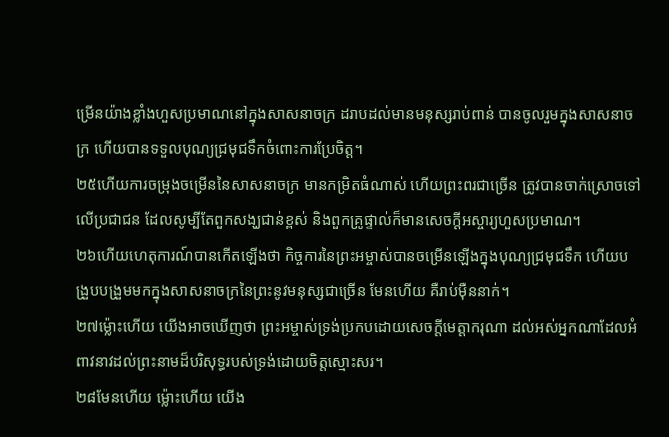ម្រើនយ៉ាងខ្លាំងហួសប្រមាណនៅក្នុងសាសនាចក្រ ដរាបដល់មានមនុស្សរាប់ពាន់ បានចូលរួមក្នុងសាសនាចក្រ ហើយបានទទួលបុណ្យជ្រមុជទឹកចំពោះការប្រែចិត្ត។
២៥ហើយការចម្រុងចម្រើននៃសាសនាចក្រ មានកម្រិតធំណាស់ ហើយព្រះពរជាច្រើន ត្រូវបានចាក់ស្រោចទៅលើប្រជាជន ដែលសូម្បីតែពួកសង្ឃជាន់ខ្ពស់ និងពួកគ្រូផ្ទាល់ក៏មានសេចក្ដីអស្ចារ្យហួសប្រមាណ។
២៦ហើយហេតុការណ៍បានកើតឡើងថា កិច្ចការនៃព្រះអម្ចាស់បានចម្រើនឡើងក្នុងបុណ្យជ្រមុជទឹក ហើយបង្រួបបង្រួមមកក្នុងសាសនាចក្រនៃព្រះនូវមនុស្សជាច្រើន មែនហើយ គឺរាប់ម៉ឺននាក់។
២៧ម្ល៉ោះហើយ យើងអាចឃើញថា ព្រះអម្ចាស់ទ្រង់ប្រកបដោយសេចក្ដីមេត្តាករុណា ដល់អស់អ្នកណាដែលអំពាវនាវដល់ព្រះនាមដ៏បរិសុទ្ធរបស់ទ្រង់ដោយចិត្តស្មោះសរ។
២៨មែនហើយ ម្ល៉ោះហើយ យើង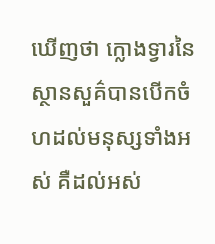ឃើញថា ក្លោងទ្វារនៃស្ថានសួគ៌បានបើកចំហដល់មនុស្សទាំងអស់ គឺដល់អស់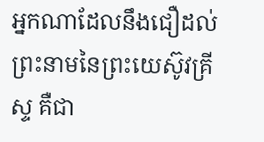អ្នកណាដែលនឹងជឿដល់ព្រះនាមនៃព្រះយេស៊ូវគ្រីស្ទ គឺជា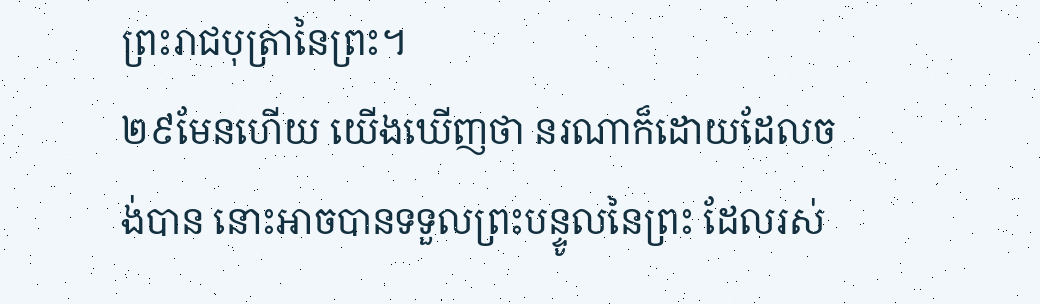ព្រះរាជបុត្រានៃព្រះ។
២៩មែនហើយ យើងឃើញថា នរណាក៏ដោយដែលចង់បាន នោះអាចបានទទួលព្រះបន្ទូលនៃព្រះ ដែលរស់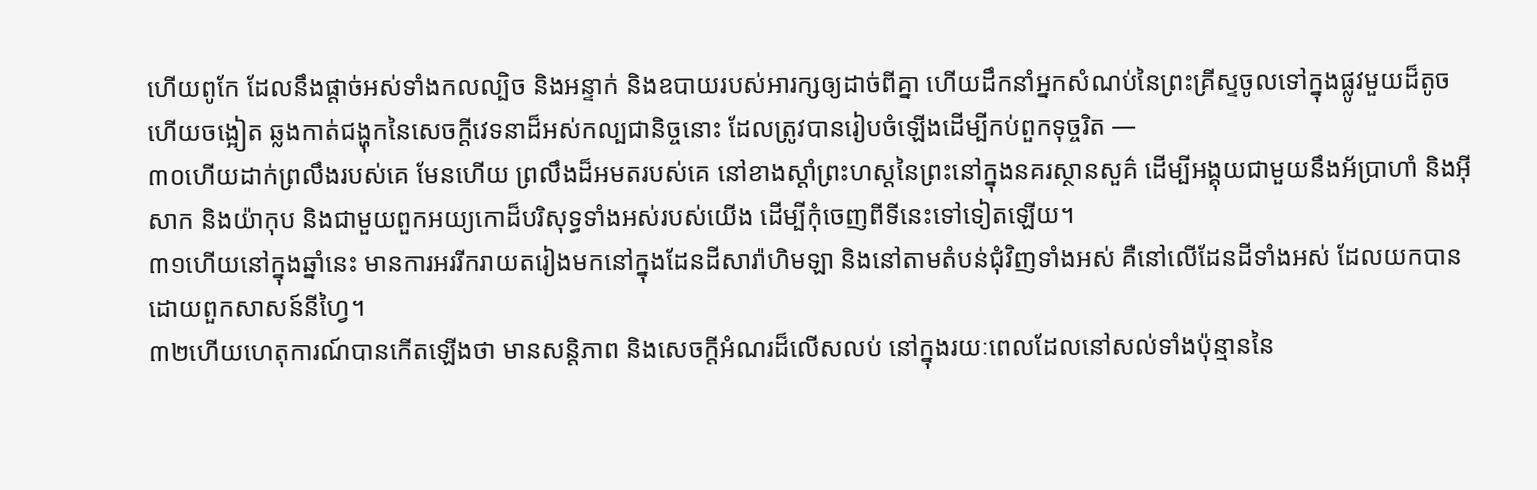ហើយពូកែ ដែលនឹងផ្ដាច់អស់ទាំងកលល្បិច និងអន្ទាក់ និងឧបាយរបស់អារក្សឲ្យដាច់ពីគ្នា ហើយដឹកនាំអ្នកសំណប់នៃព្រះគ្រីស្ទចូលទៅក្នុងផ្លូវមួយដ៏តូច ហើយចង្អៀត ឆ្លងកាត់ជង្ហុកនៃសេចក្ដីវេទនាដ៏អស់កល្បជានិច្ចនោះ ដែលត្រូវបានរៀបចំឡើងដើម្បីកប់ពួកទុច្ចរិត —
៣០ហើយដាក់ព្រលឹងរបស់គេ មែនហើយ ព្រលឹងដ៏អមតរបស់គេ នៅខាងស្ដាំព្រះហស្តនៃព្រះនៅក្នុងនគរស្ថានសួគ៌ ដើម្បីអង្គុយជាមួយនឹងអ័ប្រាហាំ និងអ៊ីសាក និងយ៉ាកុប និងជាមួយពួកអយ្យកោដ៏បរិសុទ្ធទាំងអស់របស់យើង ដើម្បីកុំចេញពីទីនេះទៅទៀតឡើយ។
៣១ហើយនៅក្នុងឆ្នាំនេះ មានការអររីករាយតរៀងមកនៅក្នុងដែនដីសារ៉ាហិមឡា និងនៅតាមតំបន់ជុំវិញទាំងអស់ គឺនៅលើដែនដីទាំងអស់ ដែលយកបានដោយពួកសាសន៍នីហ្វៃ។
៣២ហើយហេតុការណ៍បានកើតឡើងថា មានសន្តិភាព និងសេចក្ដីអំណរដ៏លើសលប់ នៅក្នុងរយៈពេលដែលនៅសល់ទាំងប៉ុន្មាននៃ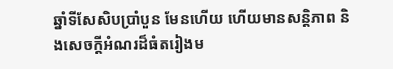ឆ្នាំទីសែសិបប្រាំបួន មែនហើយ ហើយមានសន្តិភាព និងសេចក្ដីអំណរដ៏ធំតរៀងម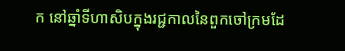ក នៅឆ្នាំទីហាសិបក្នុងរជ្ជកាលនៃពួកចៅក្រមដែ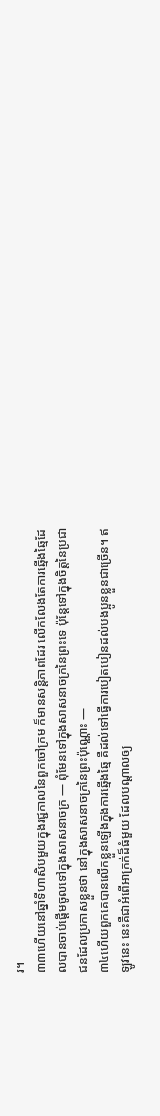រ។
៣៣ហើយនៅឆ្នាំទីហាសិបមួយក្នុងរជ្ជកាលនៃពួកចៅក្រម ក៏មានសន្តិភាពដែរ លើកលែងតែការឆ្មើងឆ្មៃដែលបានចាប់ផ្ដើមចូលទៅក្នុងសាសនាចក្រ — ពុំមែនទៅក្នុងសាសនាចក្រនៃព្រះទេ ប៉ុន្តែទៅក្នុងចិត្តនៃប្រជាជនដែលប្រកាសខ្លួនថា នៅក្នុងសាសនាចក្រនៃព្រះប៉ុណ្ណោះ —
៣៤ហើយពួកគេបានលើកខ្លួនឡើងក្នុងការឆ្មើងឆ្មៃ គឺដល់ទៅធ្វើការបៀតបៀនដល់បងប្អូនខ្លួនជាច្រើន។ ឥឡូវនេះ នេះគឺជាអំពើអាក្រក់ដ៏ធំមួយ ដែលបណ្ដាលឲ្យ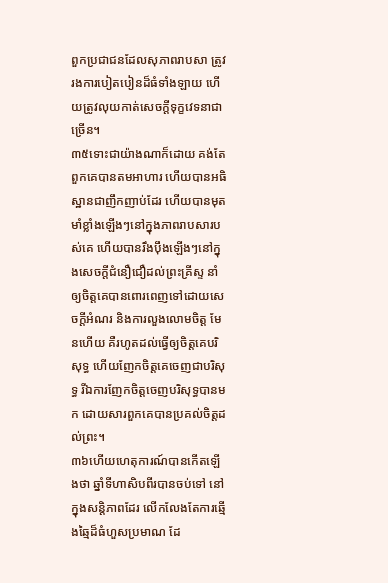ពួកប្រជាជនដែលសុភាពរាបសា ត្រូវរងការបៀតបៀនដ៏ធំទាំងឡាយ ហើយត្រូវលុយកាត់សេចក្ដីទុក្ខវេទនាជាច្រើន។
៣៥ទោះជាយ៉ាងណាក៏ដោយ គង់តែពួកគេបានតមអាហារ ហើយបានអធិស្ឋានជាញឹកញាប់ដែរ ហើយបានមុតមាំខ្លាំងឡើងៗនៅក្នុងភាពរាបសារបស់គេ ហើយបានរឹងប៉ឹងឡើងៗនៅក្នុងសេចក្ដីជំនឿជឿដល់ព្រះគ្រីស្ទ នាំឲ្យចិត្តគេបានពោរពេញទៅដោយសេចក្ដីអំណរ និងការលួងលោមចិត្ត មែនហើយ គឺរហូតដល់ធ្វើឲ្យចិត្តគេបរិសុទ្ធ ហើយញែកចិត្តគេចេញជាបរិសុទ្ធ រីឯការញែកចិត្តចេញបរិសុទ្ធបានមក ដោយសារពួកគេបានប្រគល់ចិត្តដល់ព្រះ។
៣៦ហើយហេតុការណ៍បានកើតឡើងថា ឆ្នាំទីហាសិបពីរបានចប់ទៅ នៅក្នុងសន្តិភាពដែរ លើកលែងតែការឆ្មើងឆ្មៃដ៏ធំហួសប្រមាណ ដែ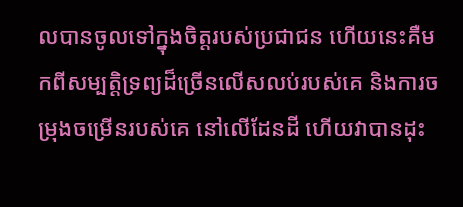លបានចូលទៅក្នុងចិត្តរបស់ប្រជាជន ហើយនេះគឺមកពីសម្បត្តិទ្រព្យដ៏ច្រើនលើសលប់របស់គេ និងការចម្រុងចម្រើនរបស់គេ នៅលើដែនដី ហើយវាបានដុះ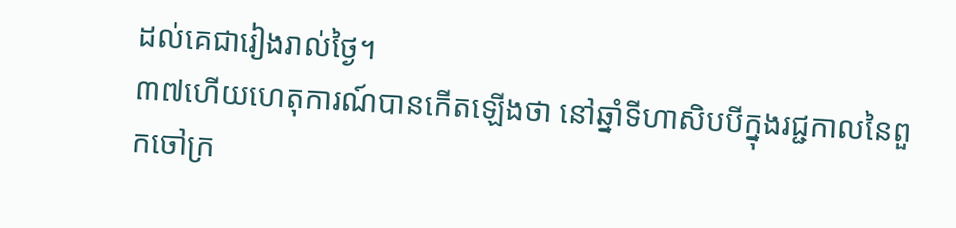ដល់គេជារៀងរាល់ថ្ងៃ។
៣៧ហើយហេតុការណ៍បានកើតឡើងថា នៅឆ្នាំទីហាសិបបីក្នុងរជ្ជកាលនៃពួកចៅក្រ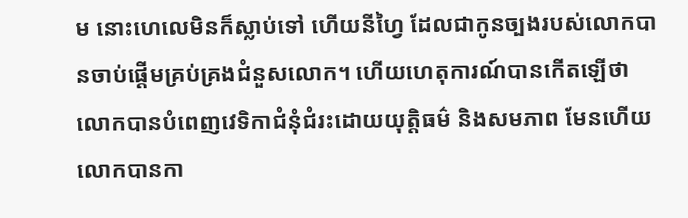ម នោះហេលេមិនក៏ស្លាប់ទៅ ហើយនីហ្វៃ ដែលជាកូនច្បងរបស់លោកបានចាប់ផ្ដើមគ្រប់គ្រងជំនួសលោក។ ហើយហេតុការណ៍បានកើតឡើថា លោកបានបំពេញវេទិកាជំនុំជំរះដោយយុត្តិធម៌ និងសមភាព មែនហើយ លោកបានកា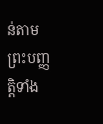ន់តាមព្រះបញ្ញត្តិទាំង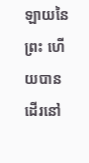ឡាយនៃព្រះ ហើយបានដើរនៅ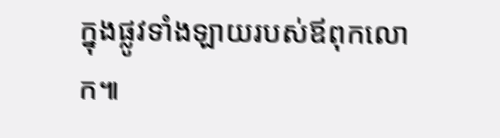ក្នុងផ្លូវទាំងឡាយរបស់ឪពុកលោក៕